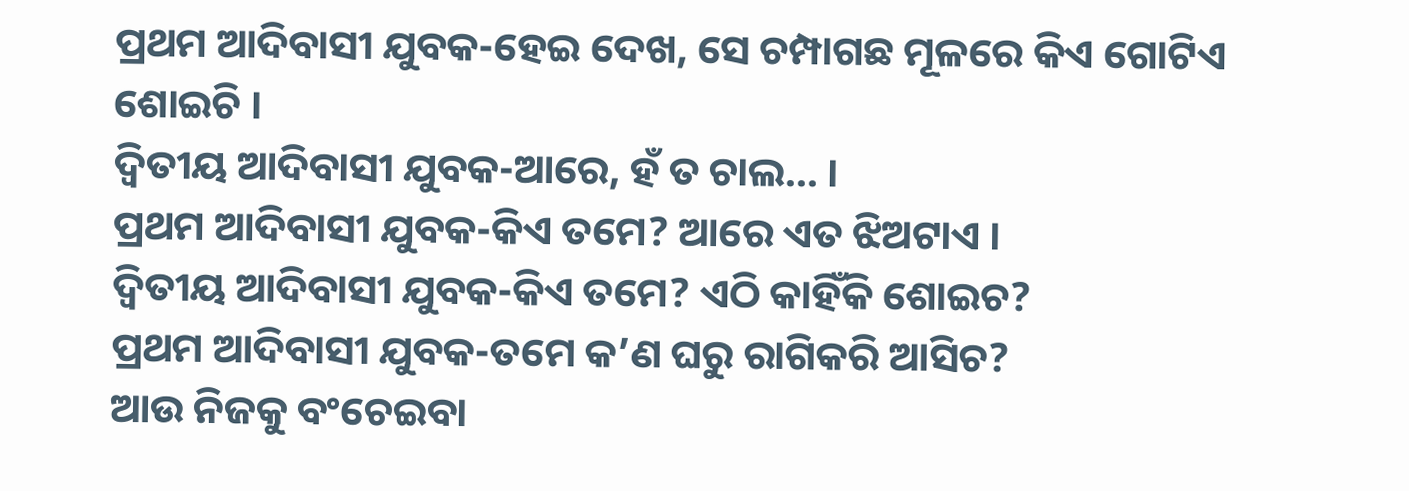ପ୍ରଥମ ଆଦିବାସୀ ଯୁବକ-ହେଇ ଦେଖ, ସେ ଚମ୍ପାଗଛ ମୂଳରେ କିଏ ଗୋଟିଏ ଶୋଇଚି ।
ଦ୍ୱିତୀୟ ଆଦିବାସୀ ଯୁବକ-ଆରେ, ହଁ ତ ଚାଲ… ।
ପ୍ରଥମ ଆଦିବାସୀ ଯୁବକ-କିଏ ତମେ? ଆରେ ଏତ ଝିଅଟାଏ ।
ଦ୍ୱିତୀୟ ଆଦିବାସୀ ଯୁବକ-କିଏ ତମେ? ଏଠି କାହିଁକି ଶୋଇଚ?
ପ୍ରଥମ ଆଦିବାସୀ ଯୁବକ-ତମେ କ’ଣ ଘରୁ ରାଗିକରି ଆସିଚ?
ଆଉ ନିଜକୁ ବଂଚେଇବା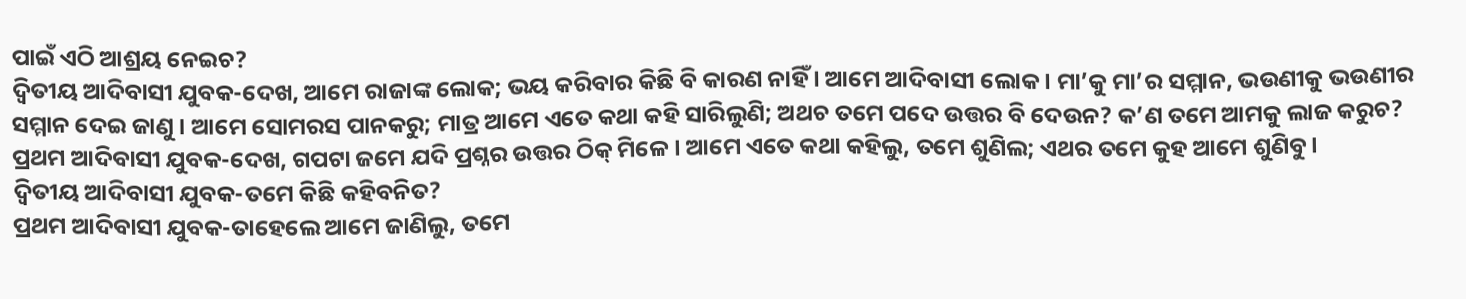ପାଇଁ ଏଠି ଆଶ୍ରୟ ନେଇଚ?
ଦ୍ୱିତୀୟ ଆଦିବାସୀ ଯୁବକ-ଦେଖ, ଆମେ ରାଜାଙ୍କ ଲୋକ; ଭୟ କରିବାର କିଛି ବି କାରଣ ନାହିଁ । ଆମେ ଆଦିବାସୀ ଲୋକ । ମା’କୁ ମା’ର ସମ୍ମାନ, ଭଉଣୀକୁ ଭଉଣୀର ସମ୍ମାନ ଦେଇ ଜାଣୁ । ଆମେ ସୋମରସ ପାନକରୁ; ମାତ୍ର ଆମେ ଏତେ କଥା କହି ସାରିଲୁଣି; ଅଥଚ ତମେ ପଦେ ଉତ୍ତର ବି ଦେଉନ? କ’ଣ ତମେ ଆମକୁ ଲାଜ କରୁଚ?
ପ୍ରଥମ ଆଦିବାସୀ ଯୁବକ-ଦେଖ, ଗପଟା ଜମେ ଯଦି ପ୍ରଶ୍ନର ଉତ୍ତର ଠିକ୍ ମିଳେ । ଆମେ ଏତେ କଥା କହିଲୁ, ତମେ ଶୁଣିଲ; ଏଥର ତମେ କୁହ ଆମେ ଶୁଣିବୁ ।
ଦ୍ୱିତୀୟ ଆଦିବାସୀ ଯୁବକ-ତମେ କିଛି କହିବନିତ?
ପ୍ରଥମ ଆଦିବାସୀ ଯୁବକ-ତାହେଲେ ଆମେ ଜାଣିଲୁ, ତମେ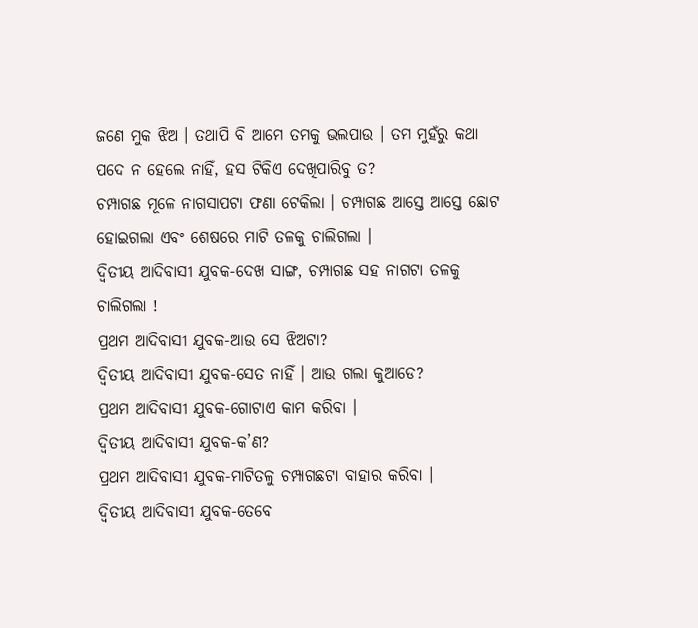ଜଣେ ମୁକ ଝିଅ । ତଥାପି ବି ଆମେ ତମକୁ ଭଲପାଉ । ତମ ମୁହଁରୁ କଥା ପଦେ ନ ହେଲେ ନାହିଁ, ହସ ଟିକିଏ ଦେଖିପାରିବୁ ତ?
ଚମ୍ପାଗଛ ମୂଳେ ନାଗସାପଟା ଫଣା ଟେକିଲା । ଚମ୍ପାଗଛ ଆସ୍ତେ ଆସ୍ତେ ଛୋଟ ହୋଇଗଲା ଏବଂ ଶେଷରେ ମାଟି ତଳକୁ ଚାଲିଗଲା ।
ଦ୍ୱିତୀୟ ଆଦିବାସୀ ଯୁବକ-ଦେଖ ସାଙ୍ଗ, ଚମ୍ପାଗଛ ସହ ନାଗଟା ତଳକୁ ଚାଲିଗଲା !
ପ୍ରଥମ ଆଦିବାସୀ ଯୁବକ-ଆଉ ସେ ଝିଅଟା?
ଦ୍ୱିତୀୟ ଆଦିବାସୀ ଯୁବକ-ସେତ ନାହିଁ । ଆଉ ଗଲା କୁଆଡେ?
ପ୍ରଥମ ଆଦିବାସୀ ଯୁବକ-ଗୋଟାଏ କାମ କରିବା ।
ଦ୍ୱିତୀୟ ଆଦିବାସୀ ଯୁବକ-କ’ଣ?
ପ୍ରଥମ ଆଦିବାସୀ ଯୁବକ-ମାଟିତଳୁ ଚମ୍ପାଗଛଟା ବାହାର କରିବା ।
ଦ୍ୱିତୀୟ ଆଦିବାସୀ ଯୁବକ-ତେବେ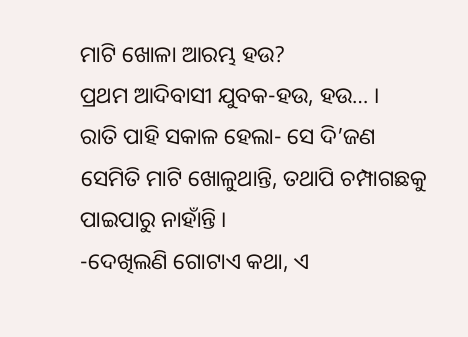ମାଟି ଖୋଳା ଆରମ୍ଭ ହଉ?
ପ୍ରଥମ ଆଦିବାସୀ ଯୁବକ-ହଉ, ହଉ… ।
ରାତି ପାହି ସକାଳ ହେଲା- ସେ ଦି’ଜଣ ସେମିତି ମାଟି ଖୋଳୁଥାନ୍ତି, ତଥାପି ଚମ୍ପାଗଛକୁ ପାଇପାରୁ ନାହାଁନ୍ତି ।
-ଦେଖିଲଣି ଗୋଟାଏ କଥା, ଏ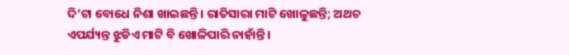ଦି’ଟା ବୋଧେ ନିଶା ଖାଇଛନ୍ତି । ରାତିସାରା ମାଟି ଖୋଳୁଛନ୍ତି; ଅଥଚ ଏପର୍ଯ୍ୟନ୍ତ ଝୁଡିଏ ମାଟି ବି ଖୋଳିପାରି ନାହାଁନ୍ତି ।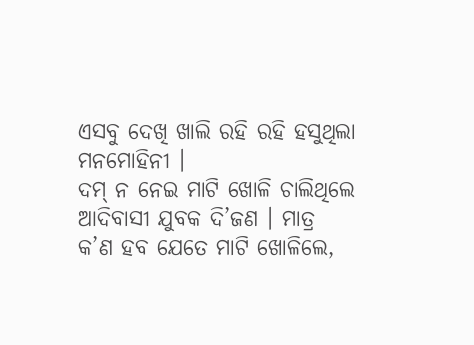ଏସବୁ ଦେଖି ଖାଲି ରହି ରହି ହସୁଥିଲା ମନମୋହିନୀ ।
ଦମ୍ ନ ନେଇ ମାଟି ଖୋଳି ଚାଲିଥିଲେ ଆଦିବାସୀ ଯୁବକ ଦି’ଜଣ । ମାତ୍ର କ’ଣ ହବ ଯେତେ ମାଟି ଖୋଳିଲେ,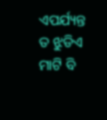ଏପର୍ଯ୍ୟନ୍ତ ତ ଝୁଡିଏ ମାଟି ବି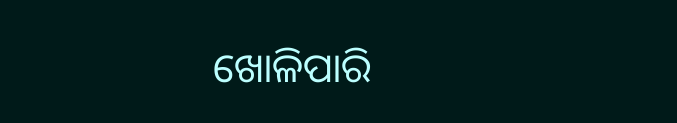ଖୋଳିପାରି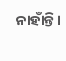ନାହାଁନ୍ତି ।